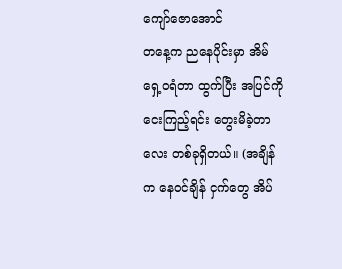ကျော်ဇောအောင်
တနေ့က ညနေပိုင်းမှာ အိမ်ရှေ့ဝရံတာ ထွက်ပြီး အပြင်ကို ငေးကြည့်ရင်း တွေးမိခဲ့တာလေး တစ်ခုရှိတယ်။ (အချိန်က နေဝင်ချိန် ငှက်တွေ အိပ်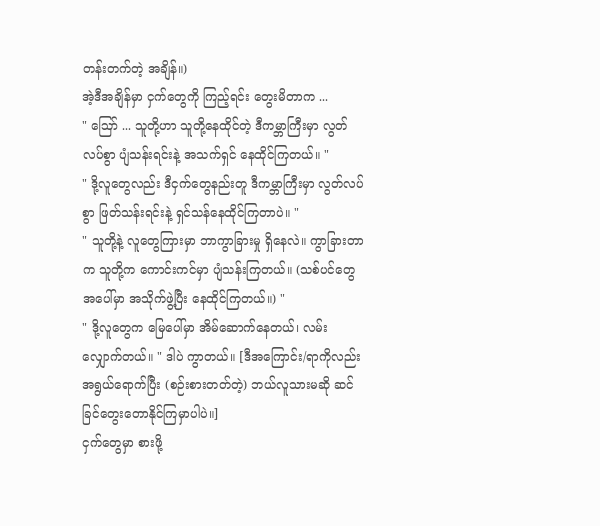တန်းတက်တဲ့ အချိန်။)
အဲ့ဒီအချိန်မှာ ငှက်တွေကို ကြည့်ရင်း တွေးမိတာက ...
" ဪ ... သူတို့ဟာ သူတို့နေထိုင်တဲ့ ဒီကမ္ဘာကြီးမှာ လွတ်လပ်စွာ ပျံသန်းရင်းနဲ့ အသက်ရှင် နေထိုင်ကြတယ်။ "
" ဒို့လူတွေလည်း ဒီငှက်တွေနည်းတူ ဒီကမ္ဘာကြီးမှာ လွတ်လပ်စွာ ဖြတ်သန်းရင်းနဲ့ ရှင်သန်နေထိုင်ကြတာပဲ။ "
" သူတို့နဲ့ လူတွေကြားမှာ ဘာကွာခြားမှု ရှိနေလဲ။ ကွာခြားတာက သူတို့က ကောင်းကင်မှာ ပျံသန်းကြတယ်။ (သစ်ပင်တွေ အပေါ်မှာ အသိုက်ဖွဲ့ပြီး နေထိုင်ကြတယ်။) "
" ဒို့လူတွေက မြေပေါ်မှာ အိမ်ဆောက်နေတယ်၊ လမ်းလျှောက်တယ်။ " ဒါပဲ ကွာတယ်။ [ဒီအကြောင်း/ရာကိုလည်း အရွယ်ရောက်ပြီး (စဉ်းစားတတ်တဲ့) ဘယ်လူသားမဆို ဆင်ခြင်တွေးတောနိုင်ကြမှာပါပဲ။]
ငှက်တွေမှာ စားဖို့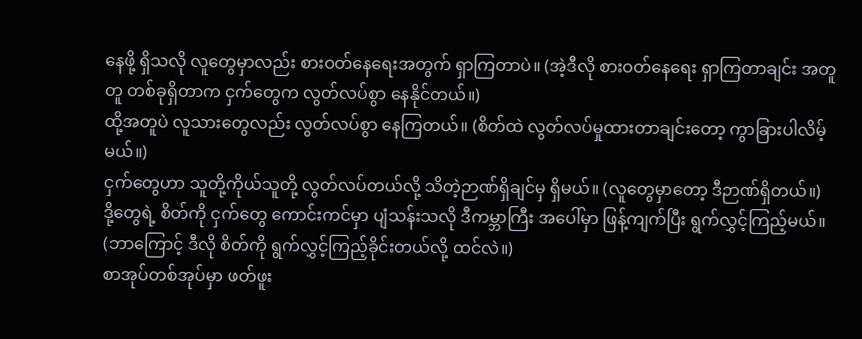နေဖို့ ရှိသလို လူတွေမှာလည်း စားဝတ်နေရေးအတွက် ရှာကြတာပဲ။ (အဲ့ဒီလို စားဝတ်နေရေး ရှာကြတာချင်း အတူတူ တစ်ခုရှိတာက ငှက်တွေက လွတ်လပ်စွာ နေနိုင်တယ်။)
ထို့အတူပဲ လူသားတွေလည်း လွတ်လပ်စွာ နေကြတယ်။ (စိတ်ထဲ လွတ်လပ်မှုထားတာချင်းတော့ ကွာခြားပါလိမ့်မယ်။)
ငှက်တွေဟာ သူတို့ကိုယ်သူတို့ လွတ်လပ်တယ်လို့ သိတဲ့ဉာဏ်ရှိချင်မှ ရှိမယ်။ (လူတွေမှာတော့ ဒီဉာဏ်ရှိတယ်။)
ဒို့တွေရဲ့ စိတ်ကို ငှက်တွေ ကောင်းကင်မှာ ပျံသန်းသလို ဒီကမ္ဘာကြီး အပေါ်မှာ ဖြန့်ကျက်ပြီး ရွက်လွှင့်ကြည့်မယ်။ (ဘာကြောင့် ဒီလို စိတ်ကို ရွက်လွှင့်ကြည့်ခိုင်းတယ်လို့ ထင်လဲ။)
စာအုပ်တစ်အုပ်မှာ ဖတ်ဖူး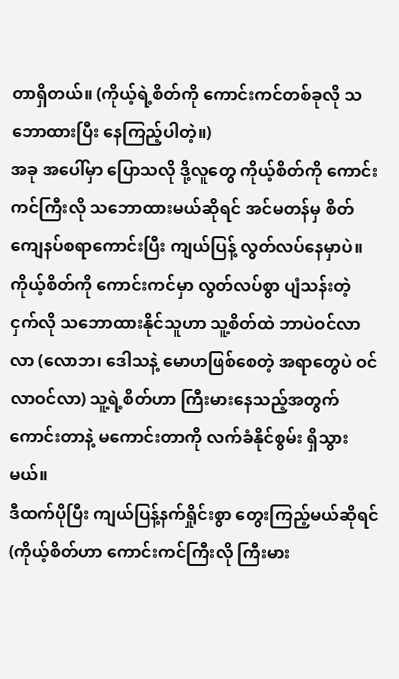တာရှိတယ်။ (ကိုယ့်ရဲ့စိတ်ကို ကောင်းကင်တစ်ခုလို သဘောထားပြီး နေကြည့်ပါတဲ့။)
အခု အပေါ်မှာ ပြောသလို ဒို့လူတွေ ကိုယ့်စိတ်ကို ကောင်းကင်ကြီးလို သဘောထားမယ်ဆိုရင် အင်မတန်မှ စိတ်ကျေနပ်စရာကောင်းပြီး ကျယ်ပြန့် လွတ်လပ်နေမှာပဲ။
ကိုယ့်စိတ်ကို ကောင်းကင်မှာ လွတ်လပ်စွာ ပျံသန်းတဲ့ ငှက်လို သဘောထားနိုင်သူဟာ သူ့စိတ်ထဲ ဘာပဲဝင်လာလာ (လောဘ၊ ဒေါသနဲ့ မောဟဖြစ်စေတဲ့ အရာတွေပဲ ဝင်လာဝင်လာ) သူ့ရဲ့စိတ်ဟာ ကြီးမားနေသည့်အတွက် ကောင်းတာနဲ့ မကောင်းတာကို လက်ခံနိုင်စွမ်း ရှိသွားမယ်။
ဒီထက်ပိုပြီး ကျယ်ပြန့်နက်ရှိုင်းစွာ တွေးကြည့်မယ်ဆိုရင် (ကိုယ့်စိတ်ဟာ ကောင်းကင်ကြီးလို ကြီးမား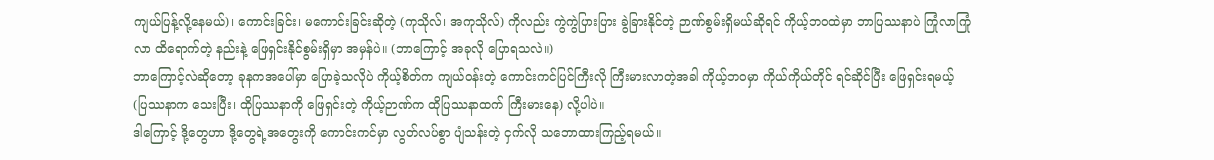ကျယ်ပြန့်လို့နေမယ်)၊ ကောင်းခြင်း၊ မကောင်းခြင်းဆိုတဲ့ (ကုသိုလ်၊ အကုသိုလ်) ကိုလည်း ကွဲကွဲပြားပြား ခွဲခြားနိုင်တဲ့ ဉာဏ်စွမ်းရှိမယ်ဆိုရင် ကိုယ့်ဘဝထဲမှာ ဘာပြဿနာပဲ ကြုံလာကြုံလာ ထိရောက်တဲ့ နည်းနဲ့ ဖြေရှင်းနိုင်စွမ်းရှိမှာ အမှန်ပဲ။ (ဘာကြောင့် အခုလို ပြောရသလဲ။)
ဘာကြောင့်လဲဆိုတော့ ခုနကအပေါ်မှာ ပြောခဲ့သလိုပဲ ကိုယ့်စိတ်က ကျယ်ဝန်းတဲ့ ကောင်းကင်ပြင်ကြီးလို ကြီးမားလာတဲ့အခါ ကိုယ့်ဘဝမှာ ကိုယ်ကိုယ်တိုင် ရင်ဆိုင်ပြီး ဖြေရှင်းရမယ့် (ပြဿနာက သေးပြီး၊ ထိုပြဿနာကို ဖြေရှင်းတဲ့ ကိုယ့်ဉာဏ်က ထိုပြဿနာထက် ကြီးမားနေ) လို့ပါပဲ။
ဒါကြောင့် ဒို့တွေဟာ ဒို့တွေရဲ့အတွေးကို ကောင်းကင်မှာ လွတ်လပ်စွာ ပျံသန်းတဲ့ ငှက်လို သဘောထားကြည့်ရမယ်။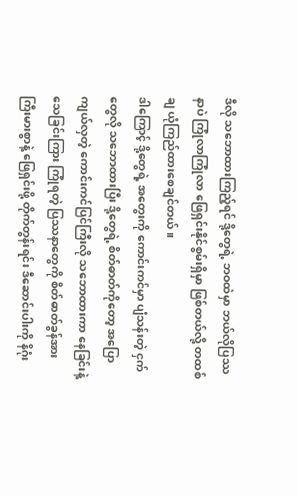ဒီလို သဘောထားကြည့်ရင် ဒို့တွေရဲ့ ဘဝထဲမှာ ဘယ်လိုပြဿနာပဲ ကြုံလာကြုံလာ ဖြေရှင်းနိုင်စွမ်းရှိမှာ ဖြစ်တယ်လို့ တထစ်ချ ယုံကြည်ထားစေချင်တယ်။
ဒါကြောင့် ဒို့တွေရဲ့ အတွေးကို ကောင်းကင်မှာ ပျံသန်းတဲ့ ငှက်တွေလို သဘောထားပြီး ဒို့တွေရဲ့ စိတ်ဓာတ်ကိုတော့ အပြောကျယ်လှတဲ့ ကောင်းကင်ပြင်ကြီးလို သဘောထားကာ နေခြင်းနဲ့ သေခြင်းကြား ကြုံရတဲ့ ပြဿနာတွေကို စိတ်ဓာတ်ခွန်အား ကြီးမားစွာနဲ့ ဖြေရှင်းဖို့ တိုက်တွန်းရင်း ဒီဆောင်းပါးကို နိဂုံး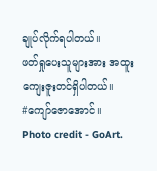ချုပ်လိုက်ရပါတယ်။
ဖတ်ရှုပေးသူများအား အထူးကျေးဇူးတင်ရှိပါတယ်။
#ကျော်ဇောအောင်။
Photo credit - GoArt.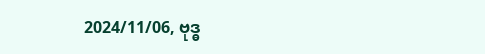2024/11/06, ဗုဒ္ဓ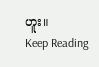ဟူး။
Keep Reading